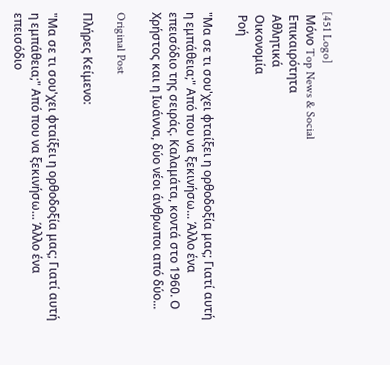[451 Logo]
 Μόνο Top News & Social
 Επικαιρότητα
 Αθλητικά
 Οικονομία
 Ροή

"Μα σε τι σου'χει φταίξει η ορθοδοξία μας; Γιατί αυτή η εμπάθεια;" Από που να ξεκινήσω... Άλλο ένα επεισόδιο της σειράς. Καλαμάτα, κοντά στο 1960. Ο Χρήστος και η Ιωάννα, δύο νέοι άνθρωποι από δύο...

Original Post

Πλήρες Κείμενο:

"Μα σε τι σου'χει φταίξει η ορθοδοξία μας; Γιατί αυτή η εμπάθεια;" Από που να ξεκινήσω... Άλλο ένα επεισόδιο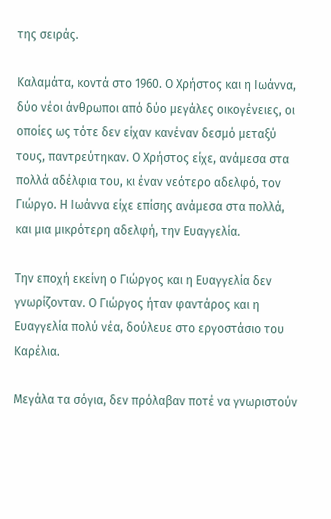της σειράς.

Καλαμάτα, κοντά στο 1960. Ο Χρήστος και η Ιωάννα, δύο νέοι άνθρωποι από δύο μεγάλες οικογένειες, οι οποίες ως τότε δεν είχαν κανέναν δεσμό μεταξύ τους, παντρεύτηκαν. Ο Χρήστος είχε, ανάμεσα στα πολλά αδέλφια του, κι έναν νεότερο αδελφό, τον Γιώργο. Η Ιωάννα είχε επίσης ανάμεσα στα πολλά, και μια μικρότερη αδελφή, την Ευαγγελία.

Την εποχή εκείνη ο Γιώργος και η Ευαγγελία δεν γνωρίζονταν. Ο Γιώργος ήταν φαντάρος και η Ευαγγελία πολύ νέα, δούλευε στο εργοστάσιο του Καρέλια.

Μεγάλα τα σόγια, δεν πρόλαβαν ποτέ να γνωριστούν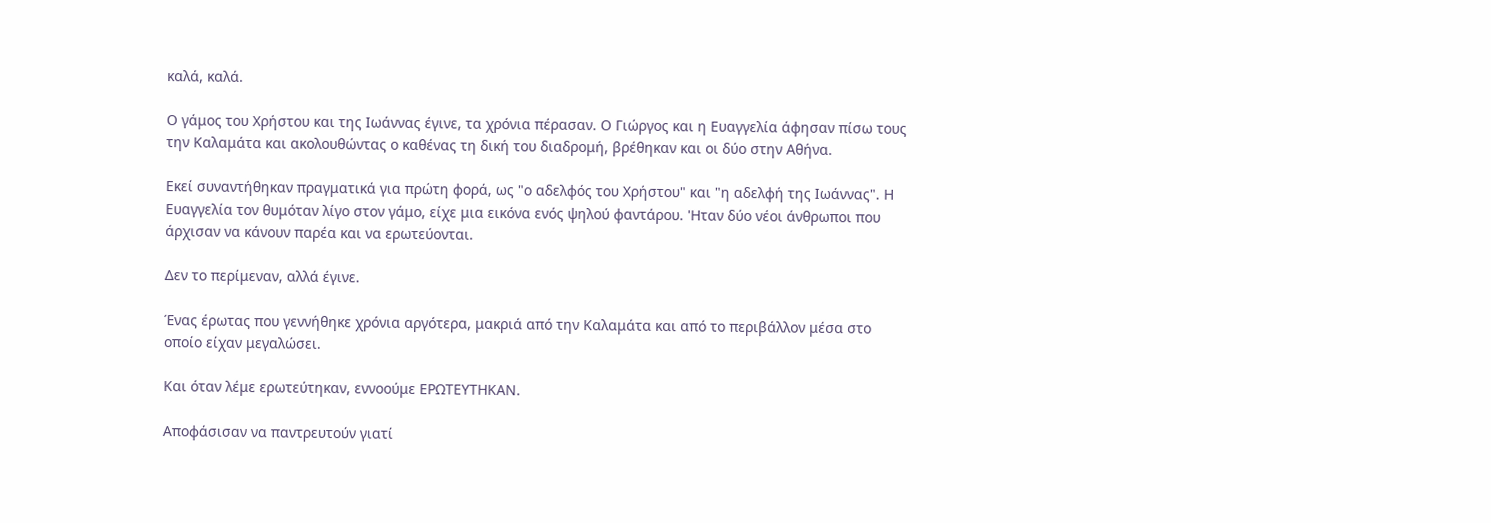καλά, καλά.

Ο γάμος του Χρήστου και της Ιωάννας έγινε, τα χρόνια πέρασαν. Ο Γιώργος και η Ευαγγελία άφησαν πίσω τους την Καλαμάτα και ακολουθώντας ο καθένας τη δική του διαδρομή, βρέθηκαν και οι δύο στην Αθήνα.

Εκεί συναντήθηκαν πραγματικά για πρώτη φορά, ως "ο αδελφός του Χρήστου" και "η αδελφή της Ιωάννας". Η Ευαγγελία τον θυμόταν λίγο στον γάμο, είχε μια εικόνα ενός ψηλού φαντάρου. 'Ηταν δύο νέοι άνθρωποι που άρχισαν να κάνουν παρέα και να ερωτεύονται.

Δεν το περίμεναν, αλλά έγινε.

Ένας έρωτας που γεννήθηκε χρόνια αργότερα, μακριά από την Καλαμάτα και από το περιβάλλον μέσα στο οποίο είχαν μεγαλώσει.

Και όταν λέμε ερωτεύτηκαν, εννοούμε ΕΡΩΤΕΥΤΗΚΑΝ.

Αποφάσισαν να παντρευτούν γιατί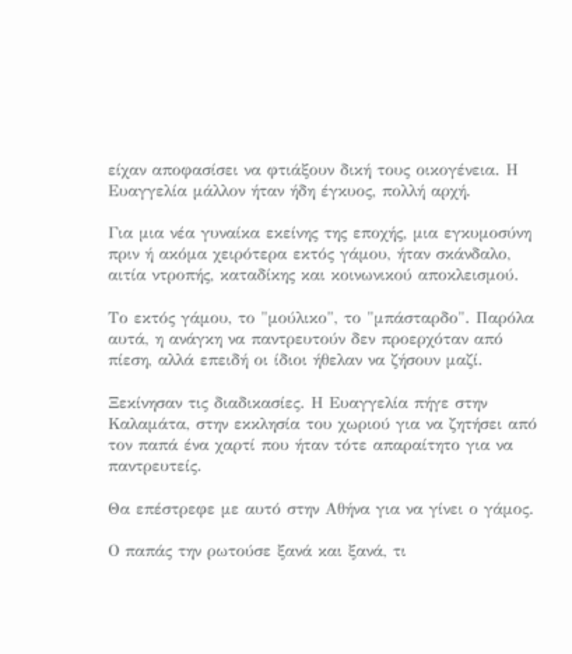είχαν αποφασίσει να φτιάξουν δική τους οικογένεια. Η Ευαγγελία μάλλον ήταν ήδη έγκυος, πολλή αρχή.

Για μια νέα γυναίκα εκείνης της εποχής, μια εγκυμοσύνη πριν ή ακόμα χειρότερα εκτός γάμου, ήταν σκάνδαλο, αιτία ντροπής, καταδίκης και κοινωνικού αποκλεισμού.

Το εκτός γάμου, το "μούλικο", το "μπάσταρδο". Παρόλα αυτά, η ανάγκη να παντρευτούν δεν προερχόταν από πίεση, αλλά επειδή οι ίδιοι ήθελαν να ζήσουν μαζί.

Ξεκίνησαν τις διαδικασίες. Η Ευαγγελία πήγε στην Καλαμάτα, στην εκκλησία του χωριού για να ζητήσει από τον παπά ένα χαρτί που ήταν τότε απαραίτητο για να παντρευτείς.

Θα επέστρεφε με αυτό στην Αθήνα για να γίνει ο γάμος.

Ο παπάς την ρωτούσε ξανά και ξανά, τι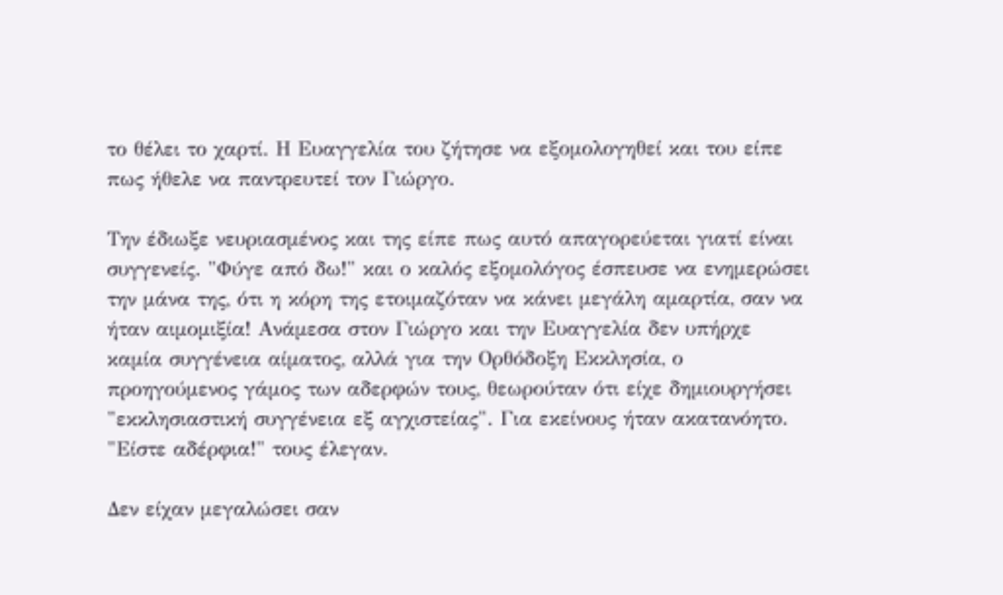το θέλει το χαρτί. Η Ευαγγελία του ζήτησε να εξομολογηθεί και του είπε πως ήθελε να παντρευτεί τον Γιώργο.

Την έδιωξε νευριασμένος και της είπε πως αυτό απαγορεύεται γιατί είναι συγγενείς. "Φύγε από δω!" και ο καλός εξομολόγος έσπευσε να ενημερώσει την μάνα της, ότι η κόρη της ετοιμαζόταν να κάνει μεγάλη αμαρτία, σαν να ήταν αιμομιξία! Ανάμεσα στον Γιώργο και την Ευαγγελία δεν υπήρχε καμία συγγένεια αίματος, αλλά για την Ορθόδοξη Εκκλησία, ο προηγούμενος γάμος των αδερφών τους, θεωρούταν ότι είχε δημιουργήσει "εκκλησιαστική συγγένεια εξ αγχιστείας". Για εκείνους ήταν ακατανόητο. "Είστε αδέρφια!" τους έλεγαν.

Δεν είχαν μεγαλώσει σαν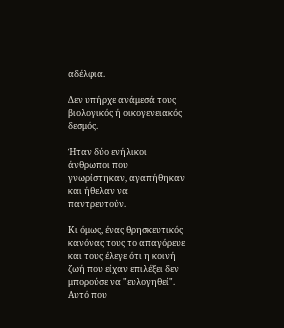αδέλφια.

Δεν υπήρχε ανάμεσά τους βιολογικός ή οικογενειακός δεσμός.

Ήταν δύο ενήλικοι άνθρωποι που γνωρίστηκαν, αγαπήθηκαν και ήθελαν να παντρευτούν.

Κι όμως, ένας θρησκευτικός κανόνας τους το απαγόρευε και τους έλεγε ότι η κοινή ζωή που είχαν επιλέξει δεν μπορούσε να "ευλογηθεί". Αυτό που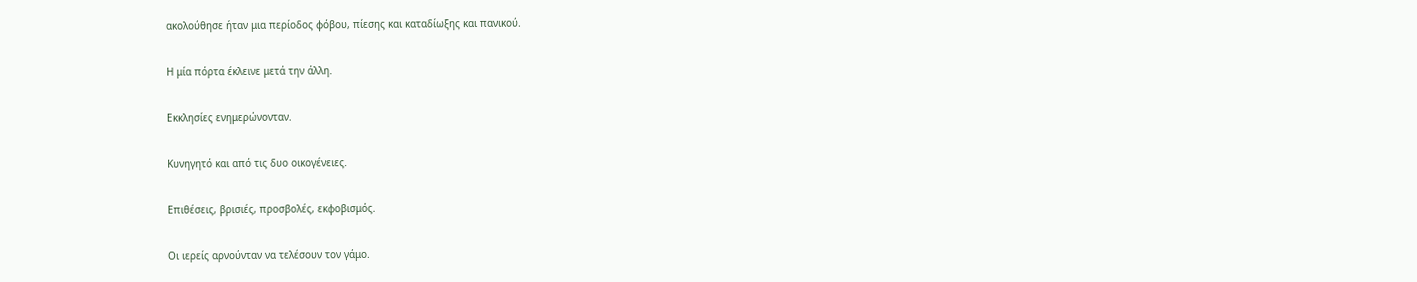ακολούθησε ήταν μια περίοδος φόβου, πίεσης και καταδίωξης και πανικού.

Η μία πόρτα έκλεινε μετά την άλλη.

Εκκλησίες ενημερώνονταν.

Κυνηγητό και από τις δυο οικογένειες.

Επιθέσεις, βρισιές, προσβολές, εκφοβισμός.

Οι ιερείς αρνούνταν να τελέσουν τον γάμο.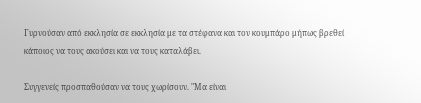Γυρνούσαν από εκκλησία σε εκκλησία με τα στέφανα και τον κουμπάρο μήπως βρεθεί κάποιος να τους ακούσει και να τους καταλάβει.

Συγγενείς προσπαθούσαν να τους χωρίσουν. "Μα είναι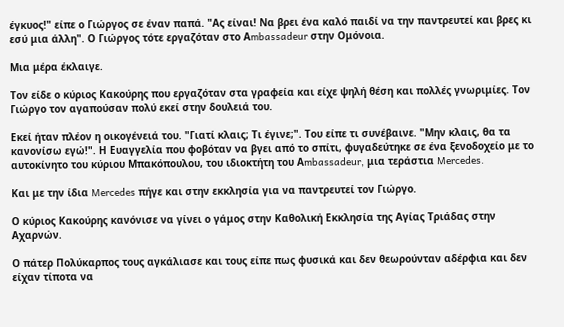έγκυος!" είπε ο Γιώργος σε έναν παπά. "Ας είναι! Να βρει ένα καλό παιδί να την παντρευτεί και βρες κι εσύ μια άλλη". Ο Γιώργος τότε εργαζόταν στο Αmbassadeur στην Ομόνοια.

Μια μέρα έκλαιγε.

Τον είδε ο κύριος Κακούρης που εργαζόταν στα γραφεία και είχε ψηλή θέση και πολλές γνωριμίες. Τον Γιώργο τον αγαπούσαν πολύ εκεί στην δουλειά του.

Εκεί ήταν πλέον η οικογένειά του. "Γιατί κλαις; Τι έγινε;". Του είπε τι συνέβαινε. "Μην κλαις, θα τα κανονίσω εγώ!". Η Ευαγγελία που φοβόταν να βγει από το σπίτι, φυγαδεύτηκε σε ένα ξενοδοχείο με το αυτοκίνητο του κύριου Μπακόπουλου, του ιδιοκτήτη του Αmbassadeur, μια τεράστια Mercedes.

Και με την ίδια Mercedes πήγε και στην εκκλησία για να παντρευτεί τον Γιώργο.

Ο κύριος Κακούρης κανόνισε να γίνει ο γάμος στην Καθολική Εκκλησία της Αγίας Τριάδας στην Αχαρνών.

Ο πάτερ Πολύκαρπος τους αγκάλιασε και τους είπε πως φυσικά και δεν θεωρούνταν αδέρφια και δεν είχαν τίποτα να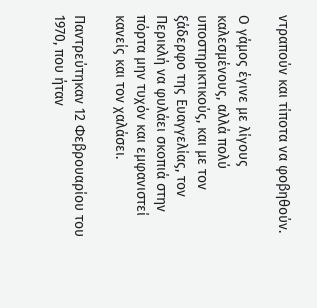ντραπούν και τίποτα να φοβηθούν.

Ο γάμος έγινε με λίγους καλεσμένους, αλλά πολύ υποστηρικτικούς, και με τον ξάδερφο της Ευαγγελίας, τον Περικλή να φυλάει σκοπιά στην πόρτα μην τυχόν και εμφανιστεί κανείς και τον χαλάσει.

Παντρεύτηκαν 12 Φεβρουαρίου του 1970, που ήταν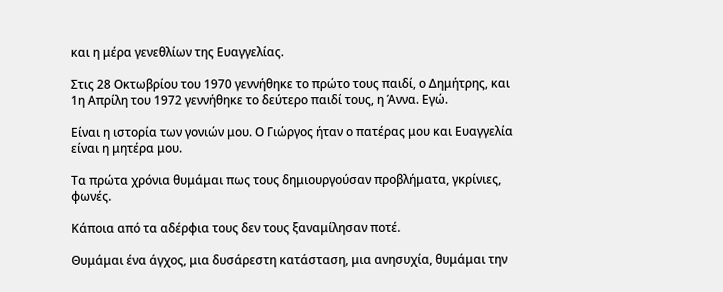και η μέρα γενεθλίων της Ευαγγελίας.

Στις 28 Οκτωβρίου του 1970 γεννήθηκε το πρώτο τους παιδί, ο Δημήτρης, και 1η Απρίλη του 1972 γεννήθηκε το δεύτερο παιδί τους, η Άννα. Εγώ.

Είναι η ιστορία των γονιών μου. Ο Γιώργος ήταν ο πατέρας μου και Ευαγγελία είναι η μητέρα μου.

Τα πρώτα χρόνια θυμάμαι πως τους δημιουργούσαν προβλήματα, γκρίνιες, φωνές.

Κάποια από τα αδέρφια τους δεν τους ξαναμίλησαν ποτέ.

Θυμάμαι ένα άγχος, μια δυσάρεστη κατάσταση, μια ανησυχία, θυμάμαι την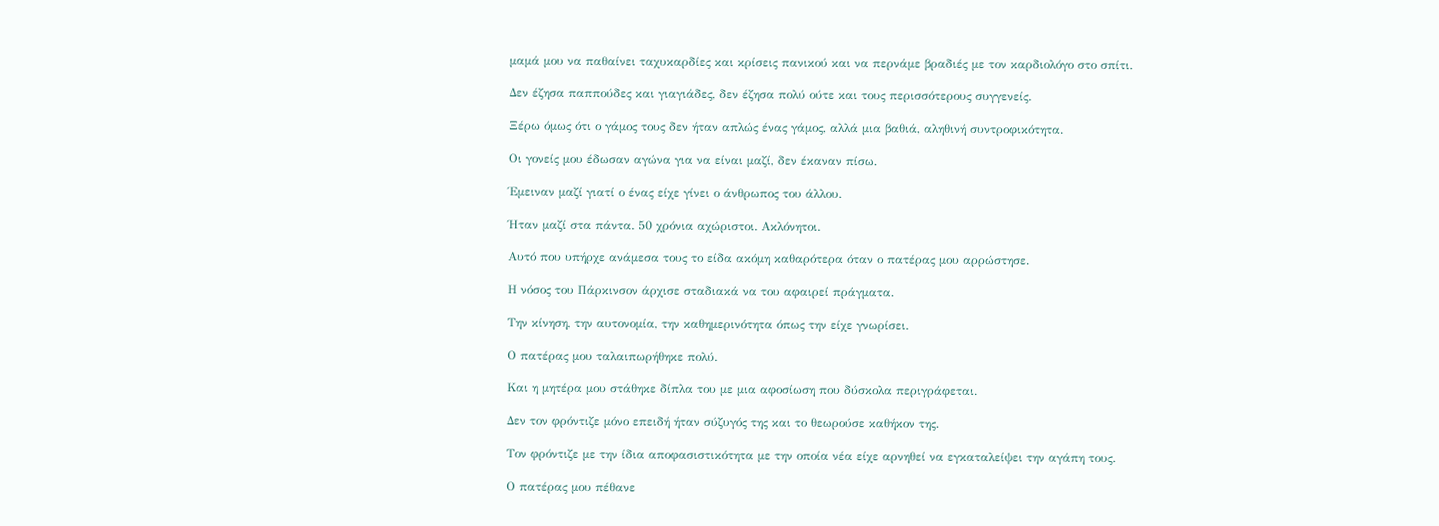μαμά μου να παθαίνει ταχυκαρδίες και κρίσεις πανικού και να περνάμε βραδιές με τον καρδιολόγο στο σπίτι.

Δεν έζησα παππούδες και γιαγιάδες, δεν έζησα πολύ ούτε και τους περισσότερους συγγενείς.

Ξέρω όμως ότι ο γάμος τους δεν ήταν απλώς ένας γάμος, αλλά μια βαθιά, αληθινή συντροφικότητα.

Οι γονείς μου έδωσαν αγώνα για να είναι μαζί, δεν έκαναν πίσω.

Έμειναν μαζί γιατί ο ένας είχε γίνει ο άνθρωπος του άλλου.

Ήταν μαζί στα πάντα. 50 χρόνια αχώριστοι. Ακλόνητοι.

Αυτό που υπήρχε ανάμεσα τους το είδα ακόμη καθαρότερα όταν ο πατέρας μου αρρώστησε.

Η νόσος του Πάρκινσον άρχισε σταδιακά να του αφαιρεί πράγματα.

Την κίνηση, την αυτονομία, την καθημερινότητα όπως την είχε γνωρίσει.

Ο πατέρας μου ταλαιπωρήθηκε πολύ.

Και η μητέρα μου στάθηκε δίπλα του με μια αφοσίωση που δύσκολα περιγράφεται.

Δεν τον φρόντιζε μόνο επειδή ήταν σύζυγός της και το θεωρούσε καθήκον της.

Τον φρόντιζε με την ίδια αποφασιστικότητα με την οποία νέα είχε αρνηθεί να εγκαταλείψει την αγάπη τους.

Ο πατέρας μου πέθανε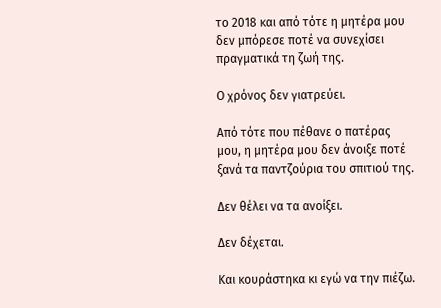το 2018 και από τότε η μητέρα μου δεν μπόρεσε ποτέ να συνεχίσει πραγματικά τη ζωή της.

Ο χρόνος δεν γιατρεύει.

Από τότε που πέθανε ο πατέρας μου, η μητέρα μου δεν άνοιξε ποτέ ξανά τα παντζούρια του σπιτιού της.

Δεν θέλει να τα ανοίξει.

Δεν δέχεται.

Και κουράστηκα κι εγώ να την πιέζω.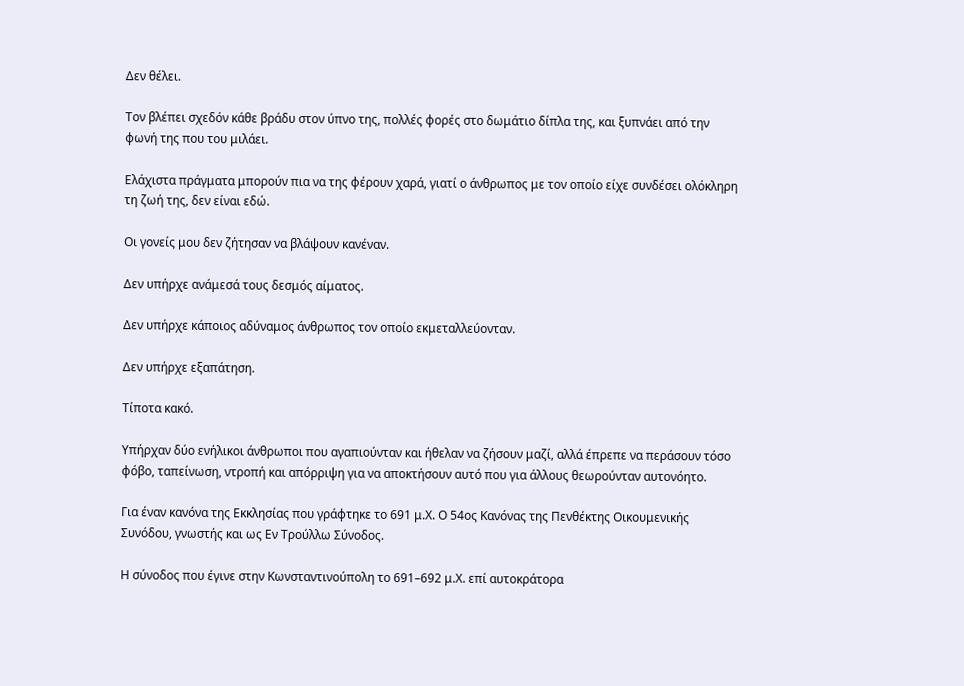Δεν θέλει.

Τον βλέπει σχεδόν κάθε βράδυ στον ύπνο της, πολλές φορές στο δωμάτιο δίπλα της, και ξυπνάει από την φωνή της που του μιλάει.

Ελάχιστα πράγματα μπορούν πια να της φέρουν χαρά, γιατί ο άνθρωπος με τον οποίο είχε συνδέσει ολόκληρη τη ζωή της, δεν είναι εδώ.

Οι γονείς μου δεν ζήτησαν να βλάψουν κανέναν.

Δεν υπήρχε ανάμεσά τους δεσμός αίματος.

Δεν υπήρχε κάποιος αδύναμος άνθρωπος τον οποίο εκμεταλλεύονταν.

Δεν υπήρχε εξαπάτηση.

Τίποτα κακό.

Υπήρχαν δύο ενήλικοι άνθρωποι που αγαπιούνταν και ήθελαν να ζήσουν μαζί, αλλά έπρεπε να περάσουν τόσο φόβο, ταπείνωση, ντροπή και απόρριψη για να αποκτήσουν αυτό που για άλλους θεωρούνταν αυτονόητο.

Για έναν κανόνα της Εκκλησίας που γράφτηκε το 691 μ.Χ. Ο 54ος Κανόνας της Πενθέκτης Οικουμενικής Συνόδου, γνωστής και ως Εν Τρούλλω Σύνοδος.

Η σύνοδος που έγινε στην Κωνσταντινούπολη το 691–692 μ.Χ. επί αυτοκράτορα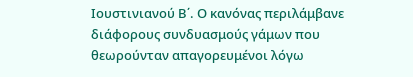Ιουστινιανού Β΄. Ο κανόνας περιλάμβανε διάφορους συνδυασμούς γάμων που θεωρούνταν απαγορευμένοι λόγω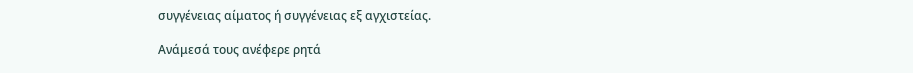συγγένειας αίματος ή συγγένειας εξ αγχιστείας.

Ανάμεσά τους ανέφερε ρητά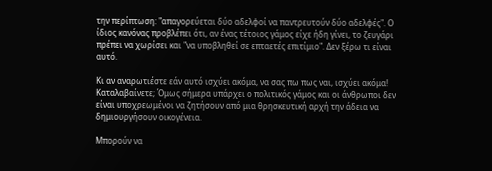την περίπτωση: "απαγορεύεται δύο αδελφοί να παντρευτούν δύο αδελφές". Ο ίδιος κανόνας προβλέπει ότι, αν ένας τέτοιος γάμος είχε ήδη γίνει, το ζευγάρι πρέπει να χωρίσει και "να υποβληθεί σε επταετές επιτίμιο". Δεν ξέρω τι είναι αυτό.

Κι αν αναρωτιέστε εάν αυτό ισχύει ακόμα, να σας πω πως ναι, ισχύει ακόμα! Καταλαβαίνετε; Όμως σήμερα υπάρχει ο πολιτικός γάμος και οι άνθρωποι δεν είναι υποχρεωμένοι να ζητήσουν από μια θρησκευτική αρχή την άδεια να δημιουργήσουν οικογένεια.

Μπορούν να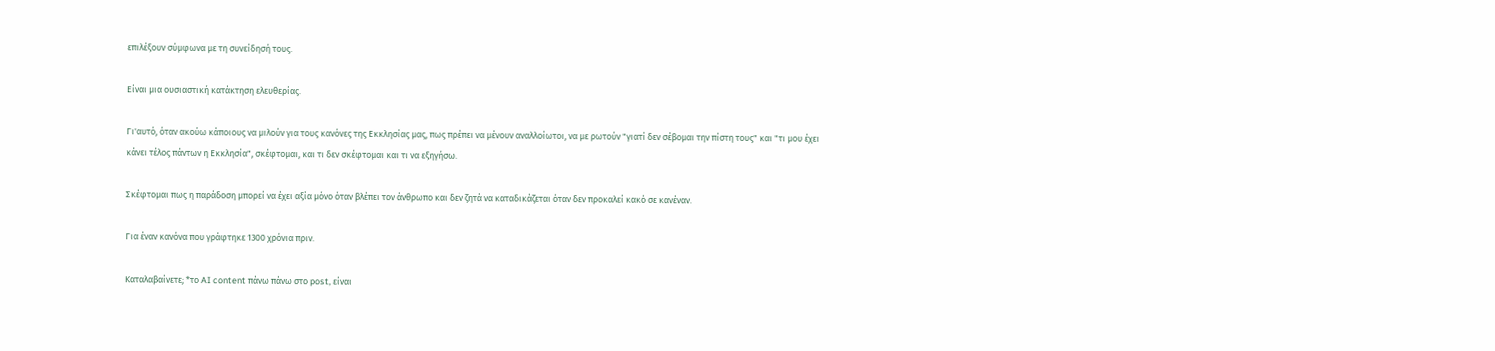επιλέξουν σύμφωνα με τη συνείδησή τους.

Είναι μια ουσιαστική κατάκτηση ελευθερίας.

Γι'αυτό, όταν ακούω κάποιους να μιλούν για τους κανόνες της Εκκλησίας μας, πως πρέπει να μένουν αναλλοίωτοι, να με ρωτούν "γιατί δεν σέβομαι την πίστη τους" και "τι μου έχει κάνει τέλος πάντων η Εκκλησία", σκέφτομαι, και τι δεν σκέφτομαι και τι να εξηγήσω.

Σκέφτομαι πως η παράδοση μπορεί να έχει αξία μόνο όταν βλέπει τον άνθρωπο και δεν ζητά να καταδικάζεται όταν δεν προκαλεί κακό σε κανέναν.

Για έναν κανόνα που γράφτηκε 1300 χρόνια πριν.

Καταλαβαίνετε; *το AI content πάνω πάνω στο post, είναι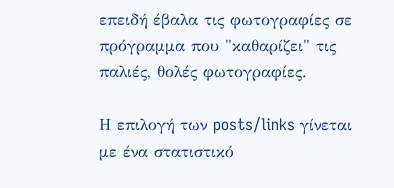επειδή έβαλα τις φωτογραφίες σε πρόγραμμα που "καθαρίζει" τις παλιές, θολές φωτογραφίες.

Η επιλογή των posts/links γίνεται με ένα στατιστικό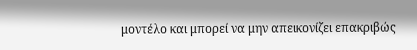μοντέλο και μπορεί να μην απεικονίζει επακριβώς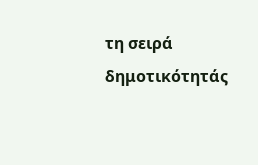τη σειρά δημοτικότητάς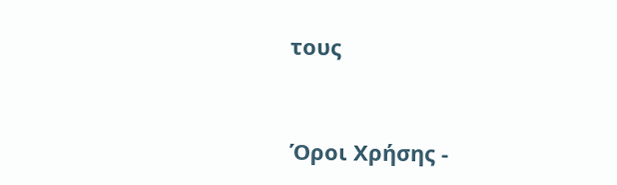τους


Όροι Χρήσης -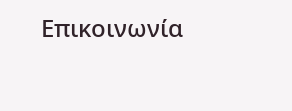Επικοινωνία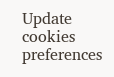Update cookies preferences